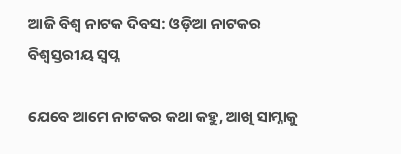ଆଜି ବିଶ୍ୱ ନାଟକ ଦିବସ: ଓଡ଼ିଆ ନାଟକର ବିଶ୍ୱସ୍ତରୀୟ ସ୍ବପ୍ନ

ଯେବେ ଆମେ ନାଟକର କଥା କହୁ, ଆଖି ସାମ୍ନାକୁ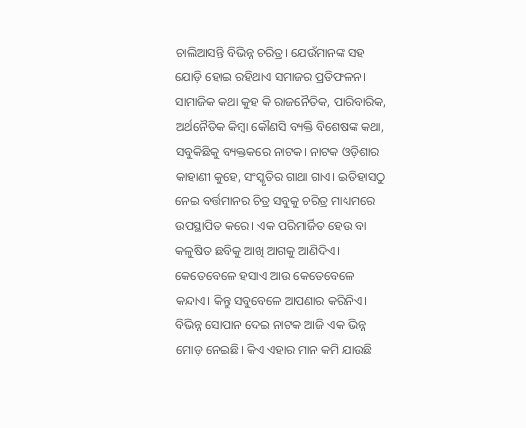ଚାଲିଆସନ୍ତି ବିଭିନ୍ନ ଚରିତ୍ର। ଯେଉଁମାନଙ୍କ ସହ ଯୋଡ଼ି ହୋଇ ରହିଥାଏ ସମାଜର ପ୍ରତିଫଳନ। ସାମାଜିକ କଥା କୁହ କି ରାଜନୈତିକ, ପାରିବାରିକ, ଅର୍ଥନୈତିକ କିମ୍ବା କୌଣସି ବ୍ୟକ୍ତି ବିଶେଷଙ୍କ କଥା, ସବୁକିଛିକୁ ବ୍ୟକ୍ତକରେ ନାଟକ। ନାଟକ ଓଡ଼ିଶାର କାହାଣୀ କୁହେ, ସଂସ୍କୃତିର ଗାଥା ଗାଏ। ଇତିହାସଠୁ ନେଇ ବର୍ତ୍ତମାନର ଚିତ୍ର ସବୁକୁ ଚରିତ୍ର ମାଧ୍ୟମରେ ଉପସ୍ଥାପିତ କରେ। ଏକ ପରିମାର୍ଜିତ ହେଉ ବା କଳୁଷିତ ଛବିକୁ ଆଖି ଆଗକୁ ଆଣିଦିଏ। କେତେବେଳେ ହସାଏ ଆଉ କେତେବେଳେ କନ୍ଦାଏ। କିନ୍ତୁ ସବୁବେଳେ ଆପଣାର କରିନିଏ। ବିଭିନ୍ନ ସୋପାନ ଦେଇ ନାଟକ ଆଜି ଏକ ଭିନ୍ନ ମୋଡ଼ ନେଇଛି। କିଏ ଏହାର ମାନ କମି ଯାଉଛି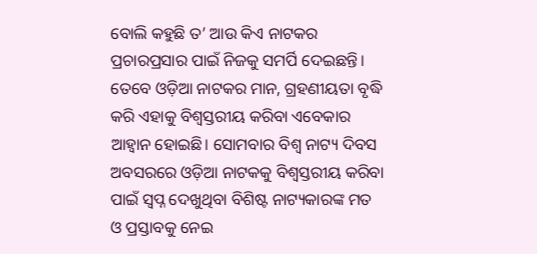ବୋଲି କହୁଛି ତ’ ଆଉ କିଏ ନାଟକର ପ୍ରଚାରପ୍ରସାର ପାଇଁ ନିଜକୁ ସମର୍ପି ଦେଇଛନ୍ତି। ତେବେ ଓଡ଼ିଆ ନାଟକର ମାନ, ଗ୍ରହଣୀୟତା ବୃଦ୍ଧି କରି ଏହାକୁ ବିଶ୍ୱସ୍ତରୀୟ କରିବା ଏବେକାର ଆହ୍ବାନ ହୋଇଛି। ସୋମବାର ବିଶ୍ୱ ନାଟ୍ୟ ଦିବସ ଅବସରରେ ଓଡ଼ିଆ ନାଟକକୁ ବିଶ୍ୱସ୍ତରୀୟ କରିବା ପାଇଁ ସ୍ବପ୍ନ ଦେଖୁଥିବା ବିଶିଷ୍ଟ ନାଟ୍ୟକାରଙ୍କ ମତ ଓ ପ୍ରସ୍ତାବକୁ ନେଇ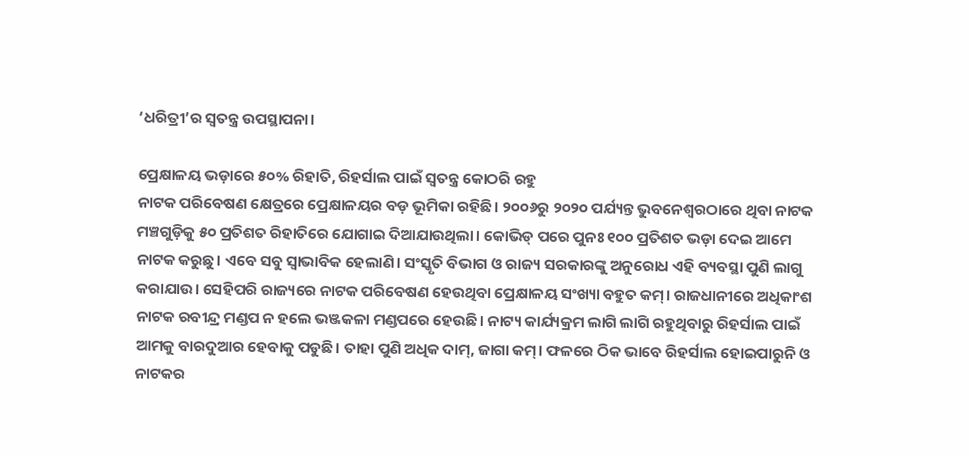‘ଧରିତ୍ରୀ’ର ସ୍ବତନ୍ତ୍ର ଉପସ୍ଥାପନା।

ପ୍ରେକ୍ଷାଳୟ ଭଡ଼ାରେ ୫୦% ରିହାତି, ରିହର୍ସାଲ ପାଇଁ ସ୍ବତନ୍ତ୍ର କୋଠରି ରହୁ
ନାଟକ ପରିବେଷଣ କ୍ଷେତ୍ରରେ ପ୍ରେକ୍ଷାଳୟର ବଡ଼ ଭୂମିକା ରହିଛି। ୨୦୦୬ରୁ ୨୦୨୦ ପର୍ଯ୍ୟନ୍ତ ଭୁବନେଶ୍ୱରଠାରେ ଥିବା ନାଟକ ମଞ୍ଚଗୁଡ଼ିକୁ ୫୦ ପ୍ରତିଶତ ରିହାତିରେ ଯୋଗାଇ ଦିଆଯାଉଥିଲା। କୋଭିଡ୍‌ ପରେ ପୁନଃ ୧୦୦ ପ୍ରତିଶତ ଭଡ଼ା ଦେଇ ଆମେ ନାଟକ କରୁଛୁ। ଏବେ ସବୁ ସ୍ବାଭାବିକ ହେଲାଣି। ସଂସ୍କୃତି ବିଭାଗ ଓ ରାଜ୍ୟ ସରକାରଙ୍କୁ ଅନୁରୋଧ ଏହି ବ୍ୟବସ୍ଥା ପୁଣି ଲାଗୁ କରାଯାଉ। ସେହିପରି ରାଜ୍ୟରେ ନାଟକ ପରିବେଷଣ ହେଉଥିବା ପ୍ରେକ୍ଷାଳୟ ସଂଖ୍ୟା ବହୁତ କମ୍‌। ରାଜଧାନୀରେ ଅଧିକାଂଶ ନାଟକ ରବୀନ୍ଦ୍ର ମଣ୍ଡପ ନ ହଲେ ଭଞ୍ଜକଳା ମଣ୍ଡପରେ ହେଉଛି। ନାଟ୍ୟ କାର୍ଯ୍ୟକ୍ରମ ଲାଗି ଲାଗି ରହୁଥିବାରୁ ରିହର୍ସାଲ ପାଇଁ ଆମକୁ ବାରଦୁଆର ହେବାକୁ ପଡୁଛି। ତାହା ପୁଣି ଅଧିକ ଦାମ୍‌, ଜାଗା କମ୍‌। ଫଳରେ ଠିକ ଭାବେ ରିହର୍ସାଲ ହୋଇପାରୁନି ଓ ନାଟକର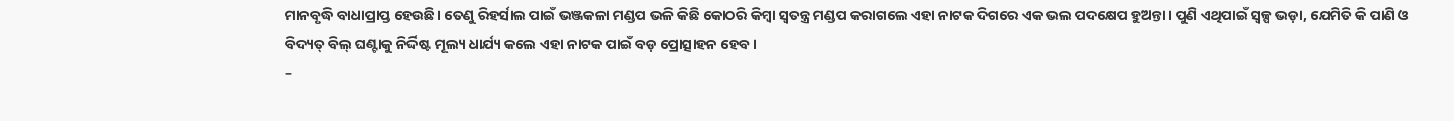ମାନବୃଦ୍ଧି ବାଧାପ୍ରାପ୍ତ ହେଉଛି। ତେଣୁ ରିହର୍ସାଲ ପାଇଁ ଭଞ୍ଜକଳା ମଣ୍ଡପ ଭଳି କିଛି କୋଠରି କିମ୍ବା ସ୍ବତନ୍ତ୍ର ମଣ୍ଡପ କରାଗଲେ ଏହା ନାଟକ ଦିଗରେ ଏକ ଭଲ ପଦକ୍ଷେପ ହୁଅନ୍ତା। ପୁଣି ଏଥିପାଇଁ ସ୍ବଳ୍ପ ଭଡ଼ା, ଯେମିତି କି ପାଣି ଓ ବିଦ୍ୟତ୍‌ ବିଲ୍‌ ଘଣ୍ଟାକୁ ନିର୍ଦ୍ଦିଷ୍ଟ ମୂଲ୍ୟ ଧାର୍ଯ୍ୟ କଲେ ଏହା ନାଟକ ପାଇଁ ବଡ଼ ପ୍ରୋତ୍ସାହନ ହେବ।
–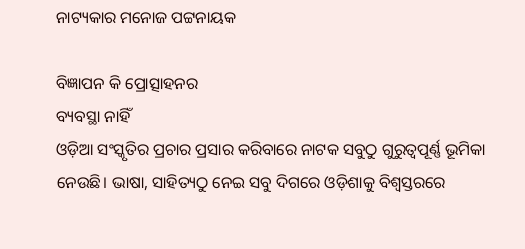ନାଟ୍ୟକାର ମନୋଜ ପଟ୍ଟନାୟକ

ବିଜ୍ଞାପନ କି ପ୍ରୋତ୍ସାହନର
ବ୍ୟବସ୍ଥା ନାହିଁ
ଓଡ଼ିଆ ସଂସ୍କୃତିର ପ୍ରଚାର ପ୍ରସାର କରିବାରେ ନାଟକ ସବୁଠୁ ଗୁରୁତ୍ୱପୂର୍ଣ୍ଣ ଭୂମିକା ନେଉଛି। ଭାଷା, ସାହିତ୍ୟଠୁ ନେଇ ସବୁ ଦିଗରେ ଓଡ଼ିଶାକୁ ବିଶ୍ୱସ୍ତରରେ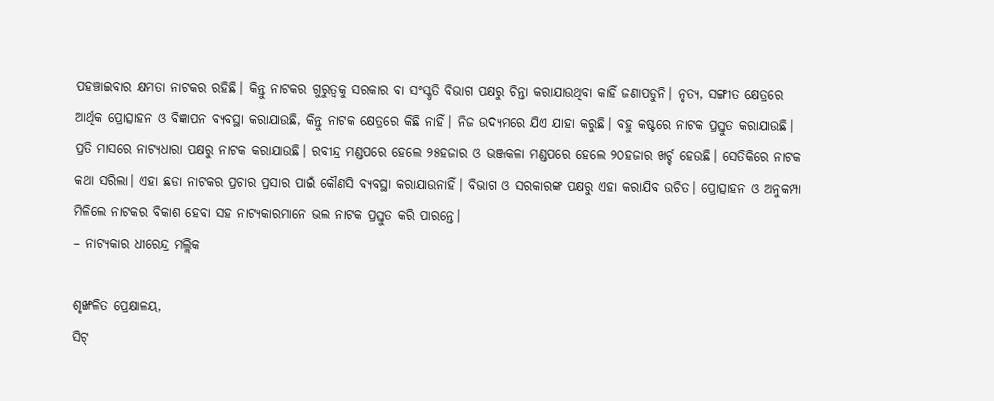ପହଞ୍ଚାଇବାର କ୍ଷମତା ନାଟକର ରହିଛି। କିନ୍ତୁ ନାଟକର ଗୁରୁତ୍ୱକୁ ସରକାର ବା ସଂସ୍କୃତି ବିଭାଗ ପକ୍ଷରୁ ଚିନ୍ତା କରାଯାଉଥିବା କାହିଁ ଜଣାପଡୁନି। ନୃତ୍ୟ, ସଙ୍ଗୀତ କ୍ଷେତ୍ରରେ ଆର୍ଥିକ ପ୍ରୋତ୍ସାହନ ଓ ବିଜ୍ଞାପନ ବ୍ୟବସ୍ଥା କରାଯାଉଛି, କିନ୍ତୁ ନାଟକ କ୍ଷେତ୍ରରେ କିଛି ନାହିଁ। ନିଜ ଉଦ୍ୟମରେ ଯିଏ ଯାହା କରୁଛି। ବହୁ କଷ୍ଟରେ ନାଟକ ପ୍ରସ୍ତୁତ କରାଯାଉଛି। ପ୍ରତି ମାସରେ ନାଟ୍ୟଧାରା ପକ୍ଷରୁ ନାଟକ କରାଯାଉଛି। ରବୀନ୍ଦ୍ର ମଣ୍ଡପରେ ହେଲେ ୨୫ହଜାର ଓ ଭଞ୍ଜକଳା ମଣ୍ଡପରେ ହେଲେ ୨୦ହଜାର ଖର୍ଚ୍ଚ ହେଉଛି। ସେତିକିରେ ନାଟକ କଥା ସରିଲା। ଏହା ଛଡା ନାଟକର ପ୍ରଚାର ପ୍ରସାର ପାଇଁ କୌଣସି ବ୍ୟବସ୍ଥା କରାଯାଉନାହିଁ। ବିଭାଗ ଓ ସରକାରଙ୍କ ପକ୍ଷରୁ ଏହା କରାଯିବ ଉଚିତ। ପ୍ରୋତ୍ସାହନ ଓ ଅନୁକମ୍ପା ମିଳିଲେ ନାଟକର ବିକାଶ ହେବା ସହ ନାଟ୍ୟକାରମାନେ ଭଲ ନାଟକ ପ୍ରସ୍ତୁତ କରି ପାରନ୍ତେ।
– ନାଟ୍ୟକାର ଧୀରେନ୍ଦ୍ର ମଲ୍ଲିକ

ଶୃଙ୍ଖଳିତ ପ୍ରେକ୍ଷାଳୟ,
ସିଟ୍‌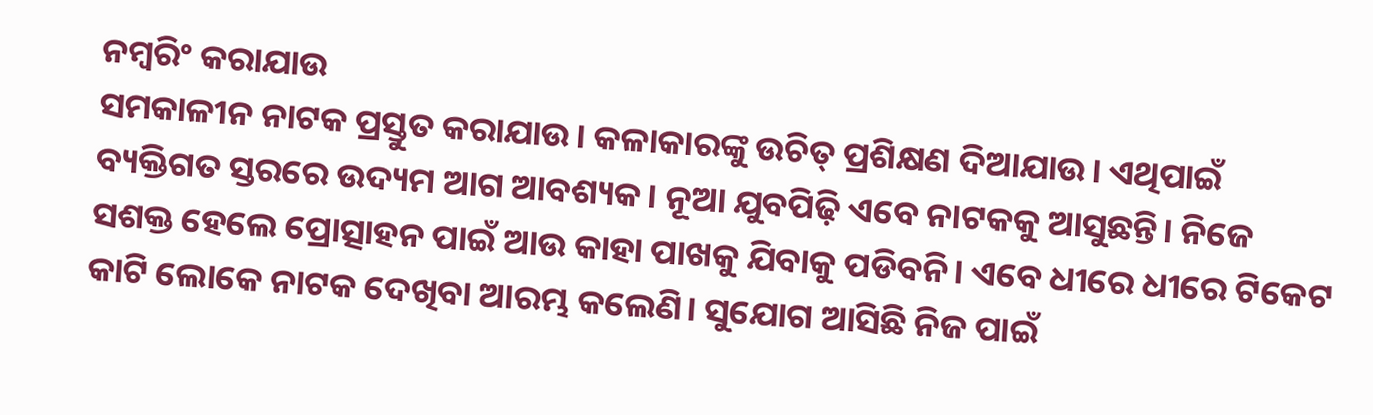ନମ୍ବରିଂ କରାଯାଉ
ସମକାଳୀନ ନାଟକ ପ୍ରସ୍ତୁତ କରାଯାଉ। କଳାକାରଙ୍କୁ ଉଚିତ୍‌ ପ୍ରଶିକ୍ଷଣ ଦିଆଯାଉ। ଏଥିପାଇଁ ବ୍ୟକ୍ତିଗତ ସ୍ତରରେ ଉଦ୍ୟମ ଆଗ ଆବଶ୍ୟକ। ନୂଆ ଯୁବପିଢ଼ି ଏବେ ନାଟକକୁ ଆସୁଛନ୍ତି। ନିଜେ ସଶକ୍ତ ହେଲେ ପ୍ରୋତ୍ସାହନ ପାଇଁ ଆଉ କାହା ପାଖକୁ ଯିବାକୁ ପଡିବନି। ଏବେ ଧୀରେ ଧୀରେ ଟିକେଟ କାଟି ଲୋକେ ନାଟକ ଦେଖିବା ଆରମ୍ଭ କଲେଣି। ସୁଯୋଗ ଆସିଛି ନିଜ ପାଇଁ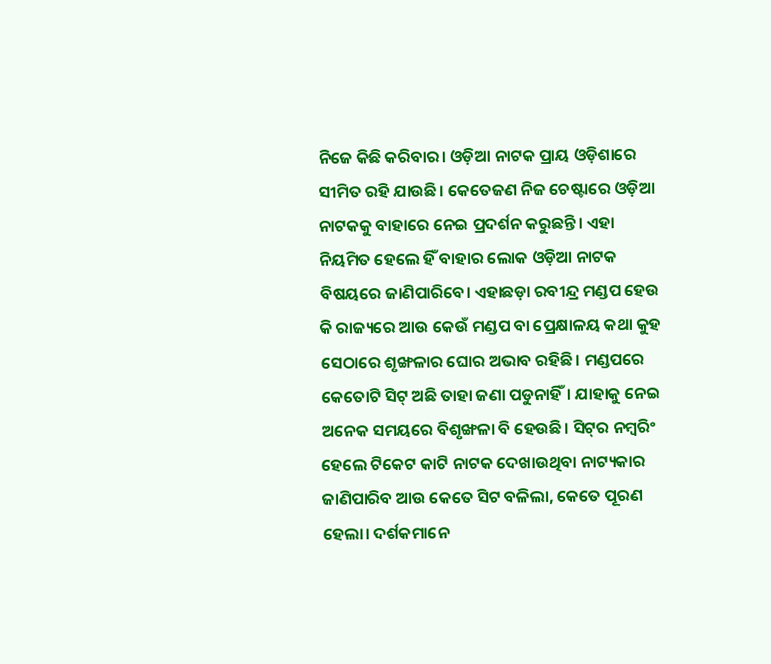ନିଜେ କିଛି କରିବାର। ଓଡ଼ିଆ ନାଟକ ପ୍ରାୟ ଓଡ଼ିଶାରେ ସୀମିତ ରହି ଯାଉଛି। କେତେଜଣ ନିଜ ଚେଷ୍ଟାରେ ଓଡ଼ିଆ ନାଟକକୁ ବାହାରେ ନେଇ ପ୍ରଦର୍ଶନ କରୁଛନ୍ତି। ଏହା ନିୟମିତ ହେଲେ ହିଁ ବାହାର ଲୋକ ଓଡ଼ିଆ ନାଟକ ବିଷୟରେ ଜାଣିପାରିବେ। ଏହାଛଡ଼ା ରବୀନ୍ଦ୍ର ମଣ୍ଡପ ହେଉ କି ରାଜ୍ୟରେ ଆଉ କେଉଁ ମଣ୍ଡପ ବା ପ୍ରେକ୍ଷାଳୟ କଥା କୁହ ସେଠାରେ ଶୃଙ୍ଖଳାର ଘୋର ଅଭାବ ରହିଛି। ମଣ୍ଡପରେ କେତୋଟି ସିଟ୍‌ ଅଛି ତାହା ଜଣା ପଡୁନାହିଁ। ଯାହାକୁ ନେଇ ଅନେକ ସମୟରେ ବିଶୃଙ୍ଖଳା ବି ହେଉଛି। ସିଟ୍‌ର ନମ୍ବରିଂ ହେଲେ ଟିକେଟ କାଟି ନାଟକ ଦେଖାଉଥିବା ନାଟ୍ୟକାର ଜାଣିପାରିବ ଆଉ କେତେ ସିଟ ବଳିଲା, କେତେ ପୂରଣ ହେଲା। ଦର୍ଶକମାନେ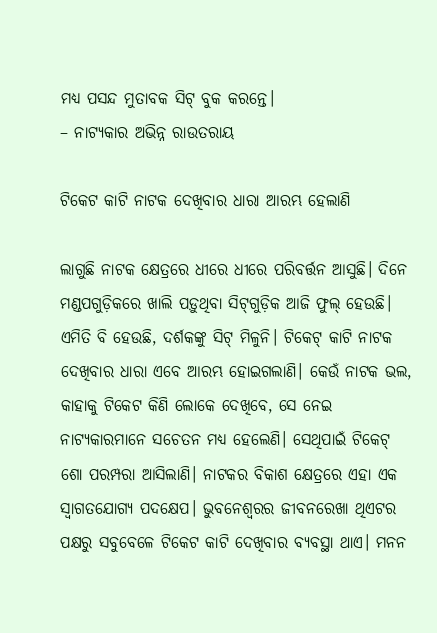ମଧ୍ୟ ପସନ୍ଦ ମୁତାବକ ସିଟ୍‌ ବୁକ କରନ୍ତେ।
– ନାଟ୍ୟକାର ଅଭିନ୍ନ ରାଉତରାୟ

ଟିକେଟ କାଟି ନାଟକ ଦେଖିବାର ଧାରା ଆରମ୍ଭ ହେଲାଣି

ଲାଗୁଛି ନାଟକ କ୍ଷେତ୍ରରେ ଧୀରେ ଧୀରେ ପରିବର୍ତ୍ତନ ଆସୁଛି। ଦିନେ ମଣ୍ଡପଗୁଡ଼ିକରେ ଖାଲି ପଡ଼ୁଥିବା ସିଟ୍‌ଗୁଡ଼ିକ ଆଜି ଫୁଲ୍‌ ହେଉଛି। ଏମିତି ବି ହେଉଛି, ଦର୍ଶକଙ୍କୁ ସିଟ୍‌ ମିଳୁନି। ଟିକେଟ୍‌ କାଟି ନାଟକ ଦେଖିବାର ଧାରା ଏବେ ଆରମ୍ଭ ହୋଇଗଲାଣି। କେଉଁ ନାଟକ ଭଲ, କାହାକୁ ଟିକେଟ କିଣି ଲୋକେ ଦେଖିବେ, ସେ ନେଇ ନାଟ୍ୟକାରମାନେ ସଚେତନ ମଧ୍ୟ ହେଲେଣି। ସେଥିପାଇଁ ଟିକେଟ୍‌ ଶୋ ପରମ୍ପରା ଆସିଲାଣି। ନାଟକର ବିକାଶ କ୍ଷେତ୍ରରେ ଏହା ଏକ ସ୍ବାଗତଯୋଗ୍ୟ ପଦକ୍ଷେପ। ଭୁବନେଶ୍ୱରର ଜୀବନରେଖା ଥିଏଟର ପକ୍ଷରୁ ସବୁବେଳେ ଟିକେଟ କାଟି ଦେଖିବାର ବ୍ୟବସ୍ଥା ଥାଏ। ମନନ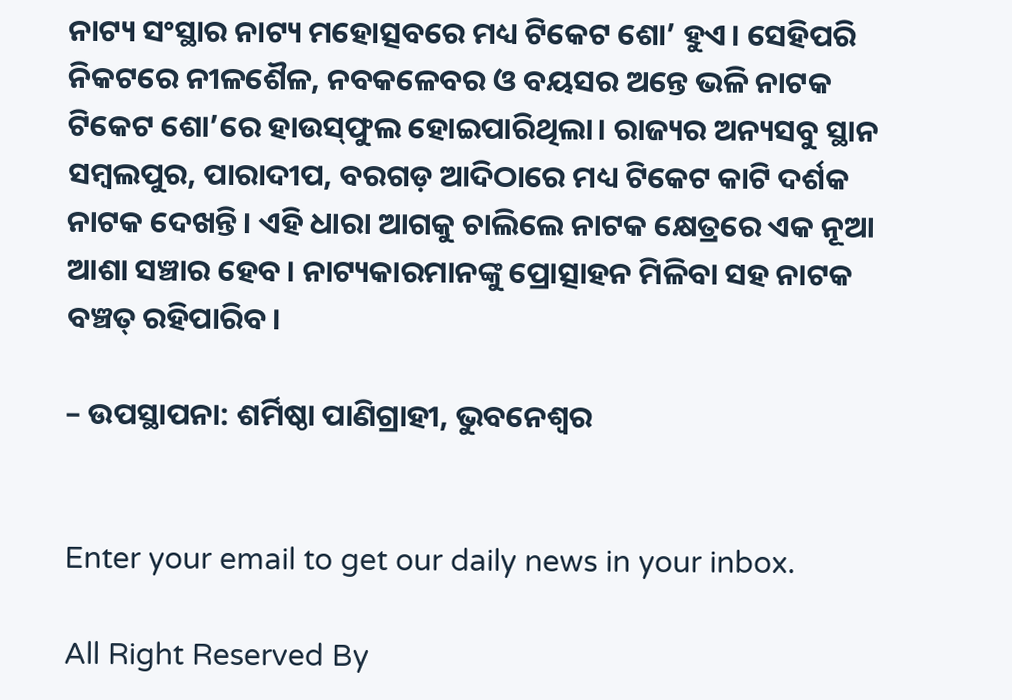ନାଟ୍ୟ ସଂସ୍ଥାର ନାଟ୍ୟ ମହୋତ୍ସବରେ ମଧ୍ୟ ଟିକେଟ ଶୋ’ ହୁଏ। ସେହିପରି ନିକଟରେ ନୀଳଶୈଳ, ନବକଳେବର ଓ ବୟସର ଅନ୍ତେ ଭଳି ନାଟକ ଟିକେଟ ଶୋ’ରେ ହାଉସ୍‌ଫୁଲ ହୋଇପାରିଥିଲା। ରାଜ୍ୟର ଅନ୍ୟସବୁ ସ୍ଥାନ ସମ୍ବଲପୁର, ପାରାଦୀପ, ବରଗଡ଼ ଆଦିଠାରେ ମଧ୍ୟ ଟିକେଟ କାଟି ଦର୍ଶକ ନାଟକ ଦେଖନ୍ତି। ଏହି ଧାରା ଆଗକୁ ଚାଲିଲେ ନାଟକ କ୍ଷେତ୍ରରେ ଏକ ନୂଆ ଆଶା ସଞ୍ଚାର ହେବ। ନାଟ୍ୟକାରମାନଙ୍କୁ ପ୍ରୋତ୍ସାହନ ମିଳିବା ସହ ନାଟକ ବଞ୍ଚତ୍ ରହିପାରିବ।

– ଉପସ୍ଥାପନା: ଶର୍ମିଷ୍ଠା ପାଣିଗ୍ରାହୀ, ଭୁବନେଶ୍ୱର


Enter your email to get our daily news in your inbox.

All Right Reserved By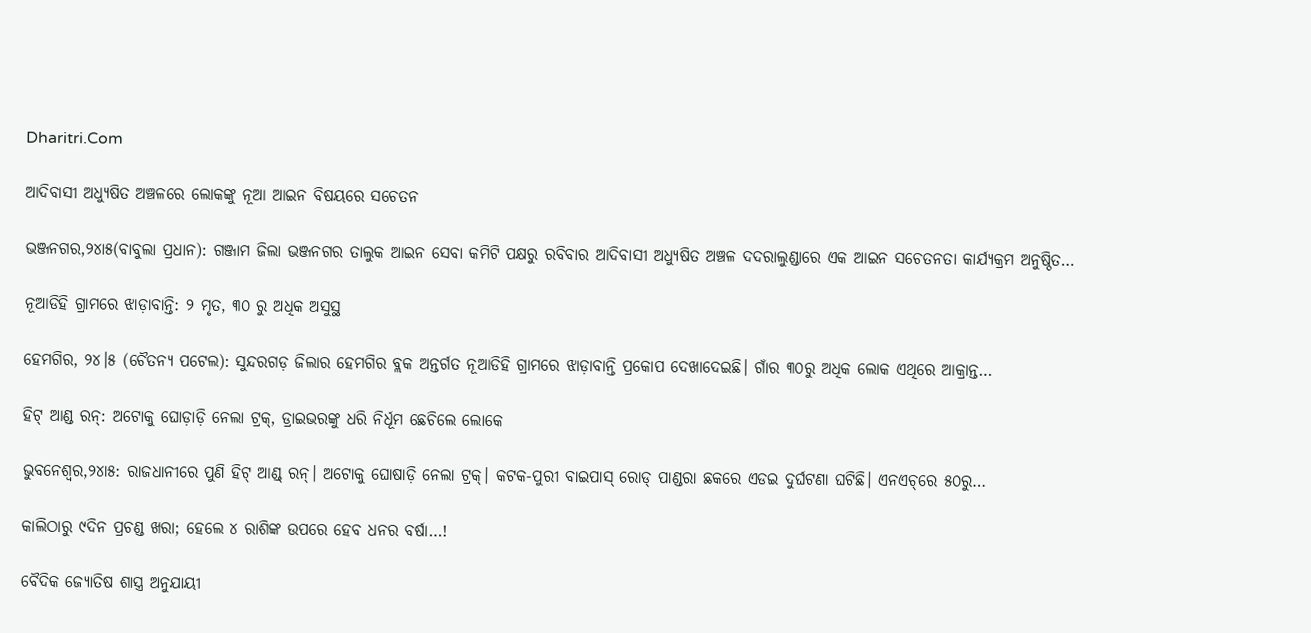Dharitri.Com

ଆଦିବାସୀ ଅଧ୍ୟୁଷିତ ଅଞ୍ଚଳରେ ଲୋକଙ୍କୁ ନୂଆ ଆଇନ ବିଷୟରେ ସଚେତନ

ଭଞ୍ଜନଗର,୨୪ା୫(ବାବୁଲା ପ୍ରଧାନ): ଗଞ୍ଜାମ ଜିଲା ଭଞ୍ଜନଗର ତାଲୁକ ଆଇନ ସେବା କମିଟି ପକ୍ଷରୁ ରବିବାର ଆଦିବାସୀ ଅଧ୍ୟୁଷିତ ଅଞ୍ଚଳ ଦଦରାଲୁଣ୍ଡାରେ ଏକ ଆଇନ ସଚେତନତା କାର୍ଯ୍ୟକ୍ରମ ଅନୁଷ୍ଠିତ…

ନୂଆଡିହି ଗ୍ରାମରେ ଝାଡ଼ାବାନ୍ତି: ୨ ମୃତ, ୩୦ ରୁ ଅଧିକ ଅସୁସ୍ଥ

ହେମଗିର, ୨୪।୫ (ଚୈତନ୍ୟ ପଟେଲ): ସୁନ୍ଦରଗଡ଼ ଜିଲାର ହେମଗିର ବ୍ଲକ ଅନ୍ତର୍ଗତ ନୂଆଡିହି ଗ୍ରାମରେ ଝାଡ଼ାବାନ୍ତି ପ୍ରକୋପ ଦେଖାଦେଇଛି। ଗାଁର ୩୦ରୁ ଅଧିକ ଲୋକ ଏଥିରେ ଆକ୍ରାନ୍ତ…

ହିଟ୍‌ ଆଣ୍ଡ ରନ୍‌: ଅଟୋକୁ ଘୋଡ଼ାଡ଼ି ନେଲା ଟ୍ରକ୍‌, ଡ୍ରାଇଭରଙ୍କୁ ଧରି ନିର୍ଧୂମ ଛେଚିଲେ ଲୋକେ

ଭୁବନେଶ୍ୱର,୨୪ା୫: ରାଜଧାନୀରେ ପୁଣି ହିଟ୍‌ ଆଣ୍ଡ୍‌ ରନ୍‌। ଅଟୋକୁ ଘୋଷାଡ଼ି ନେଲା ଟ୍ରକ୍‌। କଟକ-ପୁରୀ ବାଇପାସ୍‌ ରୋଡ୍‌ ପାଣ୍ଡରା ଛକରେ ଏଡଇ ଦୁର୍ଘଟଣା ଘଟିଛି। ଏନଏଚ୍‌ରେ ୫୦ରୁ…

କାଲିଠାରୁ ୯ଦିନ ପ୍ରଚଣ୍ଡ ଖରା; ହେଲେ ୪ ରାଶିଙ୍କ ଉପରେ ହେବ ଧନର ବର୍ଷା…!

ବୈଦିକ ଜ୍ୟୋତିଷ ଶାସ୍ତ୍ର ଅନୁଯାୟୀ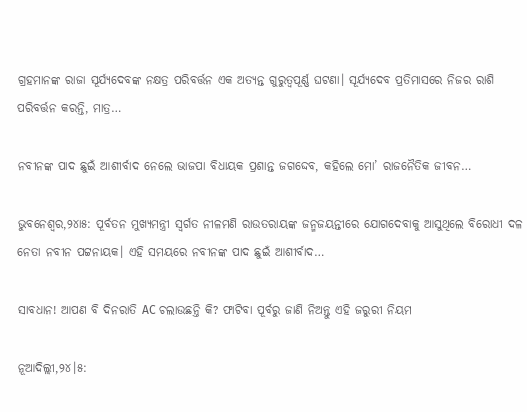ଗ୍ରହମାନଙ୍କ ରାଜା ସୂର୍ଯ୍ୟଦେବଙ୍କ ନକ୍ଷତ୍ର ପରିବର୍ତ୍ତନ ଏକ ଅତ୍ୟନ୍ତ ଗୁରୁତ୍ୱପୂର୍ଣ୍ଣ ଘଟଣା। ସୂର୍ଯ୍ୟଦେବ ପ୍ରତିମାସରେ ନିଜର ରାଶି ପରିବର୍ତ୍ତନ କରନ୍ତି, ମାତ୍ର…

ନବୀନଙ୍କ ପାଦ ଛୁଇଁ ଆଶୀର୍ବାଦ ନେଲେ ଭାଜପା ବିଧାୟକ ପ୍ରଶାନ୍ତ ଜଗଦ୍ଦେବ, କହିଲେ ମୋ’ ରାଜନୈତିକ ଜୀବନ…

ଭୁବନେଶ୍ୱର,୨୪ା୫: ପୂର୍ବତନ ମୁଖ୍ୟମନ୍ତ୍ରୀ ସ୍ବର୍ଗତ ନୀଳମଣି ରାଉତରାୟଙ୍କ ଜନ୍ମଜୟନ୍ତୀରେ ଯୋଗଦେବାକୁ ଆସୁଥିଲେ ବିରୋଧୀ ଦଳ ନେତା ନବୀନ ପଟ୍ଟନାୟକ। ଏହି ସମୟରେ ନବୀନଙ୍କ ପାଦ ଛୁଇଁ ଆଶୀର୍ବାଦ…

ସାବଧାନ! ଆପଣ ବି ଦିନରାତି AC ଚଲାଉଛନ୍ତି କି? ଫାଟିବା ପୂର୍ବରୁ ଜାଣି ନିଅନ୍ତୁ ଏହି ଜରୁରୀ ନିୟମ

ନୂଆଦିଲ୍ଲୀ,୨୪।୫: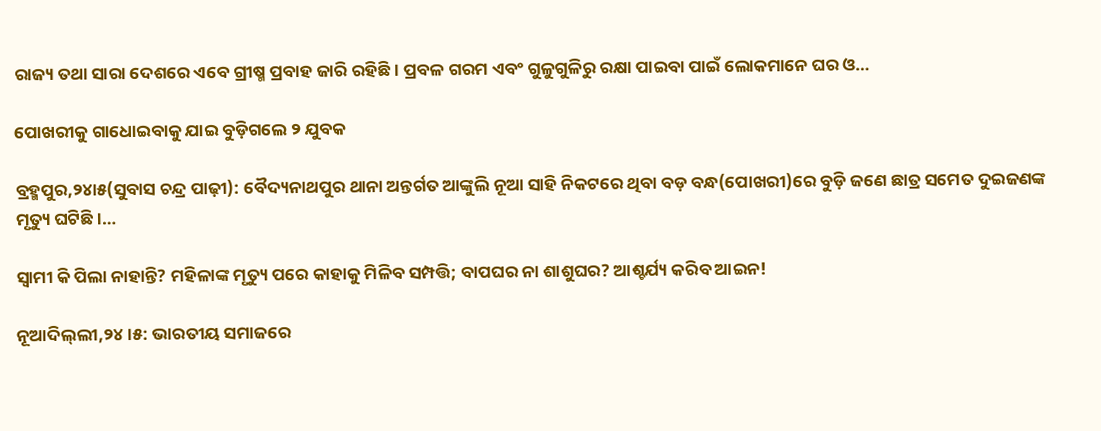ରାଜ୍ୟ ତଥା ସାରା ଦେଶରେ ଏବେ ଗ୍ରୀଷ୍ମ ପ୍ରବାହ ଜାରି ରହିଛି। ପ୍ରବଳ ଗରମ ଏବଂ ଗୁଳୁଗୁଳିରୁ ରକ୍ଷା ପାଇବା ପାଇଁ ଲୋକମାନେ ଘର ଓ…

ପୋଖରୀକୁ ଗାଧୋଇବାକୁ ଯାଇ ବୁଡ଼ିଗଲେ ୨ ଯୁବକ

ବ୍ରହ୍ମପୁର,୨୪ା୫(ସୁବାସ ଚନ୍ଦ୍ର ପାଢ଼ୀ): ବୈଦ୍ୟନାଥପୁର ଥାନା ଅନ୍ତର୍ଗତ ଆଙ୍କୁଲି ନୂଆ ସାହି ନିକଟରେ ଥିବା ବଡ଼ ବନ୍ଧ(ପୋଖରୀ)ରେ ବୁଡ଼ି ଜଣେ ଛାତ୍ର ସମେତ ଦୁଇଜଣଙ୍କ ମୃତ୍ୟୁ ଘଟିଛି।…

ସ୍ୱାମୀ କି ପିଲା ନାହାନ୍ତି? ମହିଳାଙ୍କ ମୃତ୍ୟୁ ପରେ କାହାକୁ ମିଳିବ ସମ୍ପତ୍ତି; ବାପଘର ନା ଶାଶୁଘର? ଆଶ୍ଚର୍ଯ୍ୟ କରିବ ଆଇନ!

ନୂଆଦିଲ୍‌ଲୀ,୨୪।୫: ଭାରତୀୟ ସମାଜରେ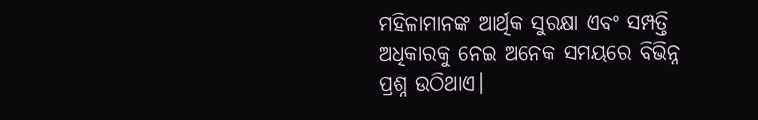ମହିଳାମାନଙ୍କ ଆର୍ଥିକ ସୁରକ୍ଷା ଏବଂ ସମ୍ପତ୍ତି ଅଧିକାରକୁ ନେଇ ଅନେକ ସମୟରେ ବିଭିନ୍ନ ପ୍ରଶ୍ନ ଉଠିଥାଏ।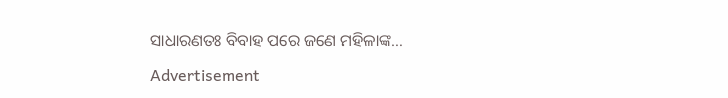ସାଧାରଣତଃ ବିବାହ ପରେ ଜଣେ ମହିଳାଙ୍କ…

Advertisement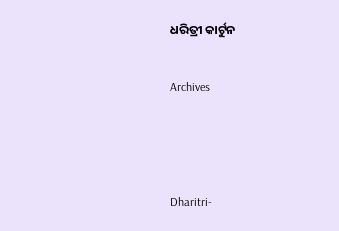ଧରିତ୍ରୀ କାର୍ଟୁନ

Archives



Dharitri-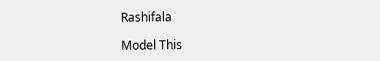Rashifala

Model This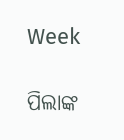Week

ପିଲାଙ୍କ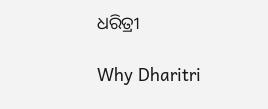ଧରିତ୍ରୀ

Why Dharitri